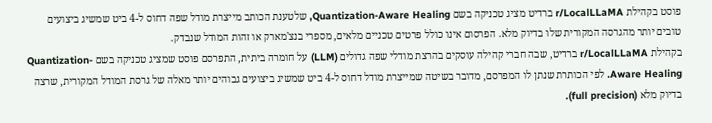פוסט בקהילת r/LocalLLaMA ברדיט מציג טכניקה בשם Quantization-Aware Healing, שלטענת הכותב מייצרת מודל שפה דחוס ל-4 ביט שמשיג ביצועים טובים יותר מהגרסה המקורית שלו בדיוק מלא. הפרסום אינו כולל פרטים טכניים מלאים, מספרי בנצ'מארק או זהות המודל שנבדק.
בקהילת r/LocalLLaMA ברדיט, שבה חברי קהילה עוסקים בהרצת מודלי שפה גדולים (LLM) על חומרה ביתית, התפרסם פוסט שמציג טכניקה בשם Quantization-Aware Healing. לפי הכותרת שנתן לו המפרסם, מדובר בשיטה שמייצרת מודל דחוס ל-4 ביט שמשיג ביצועים גבוהים יותר מאלה של גרסת המודל המקורית, שרצה בדיוק מלא (full precision).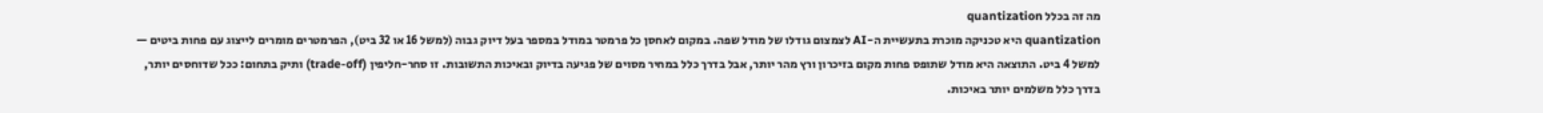מה זה בכלל quantization
quantization היא טכניקה מוכרת בתעשיית ה-AI לצמצום גודלו של מודל שפה. במקום לאחסן כל פרמטר במודל במספר בעל דיוק גבוה (למשל 16 או 32 ביט), הפרמטרים מומרים לייצוג עם פחות ביטים — למשל 4 ביט. התוצאה היא מודל שתופס פחות מקום בזיכרון ורץ מהר יותר, אבל בדרך כלל במחיר מסוים של פגיעה בדיוק ובאיכות התשובות. זו סחר-חליפין (trade-off) ותיק בתחום: ככל שדוחסים יותר, בדרך כלל משלמים יותר באיכות.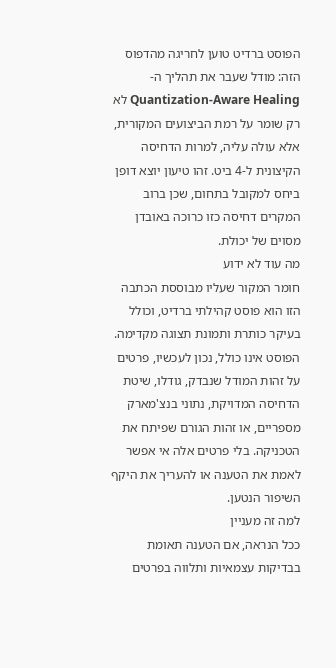הפוסט ברדיט טוען לחריגה מהדפוס הזה: מודל שעבר את תהליך ה-Quantization-Aware Healing לא רק שומר על רמת הביצועים המקורית, אלא עולה עליה, למרות הדחיסה הקיצונית ל-4 ביט. זהו טיעון יוצא דופן ביחס למקובל בתחום, שכן ברוב המקרים דחיסה כזו כרוכה באובדן מסוים של יכולת.
מה עוד לא ידוע
חומר המקור שעליו מבוססת הכתבה הזו הוא פוסט קהילתי ברדיט, וכולל בעיקר כותרת ותמונת תצוגה מקדימה. הפוסט אינו כולל, נכון לעכשיו, פרטים על זהות המודל שנבדק, גודלו, שיטת הדחיסה המדויקת, נתוני בנצ'מארק מספריים, או זהות הגורם שפיתח את הטכניקה. בלי פרטים אלה אי אפשר לאמת את הטענה או להעריך את היקף השיפור הנטען.
למה זה מעניין
ככל הנראה, אם הטענה תאומת בבדיקות עצמאיות ותלווה בפרטים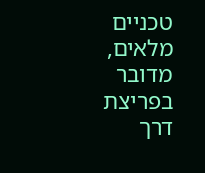טכניים מלאים, מדובר בפריצת דרך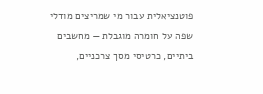פוטנציאלית עבור מי שמריצים מודלי שפה על חומרה מוגבלת — מחשבים ביתיים, כרטיסי מסך צרכניים,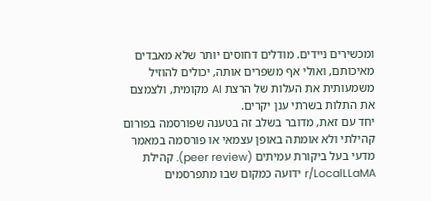ומכשירים ניידים. מודלים דחוסים יותר שלא מאבדים מאיכותם, ואולי אף משפרים אותה, יכולים להוזיל משמעותית את העלות של הרצת AI מקומית, ולצמצם את התלות בשרתי ענן יקרים.
יחד עם זאת, מדובר בשלב זה בטענה שפורסמה בפורום קהילתי ולא אומתה באופן עצמאי או פורסמה במאמר מדעי בעל ביקורת עמיתים (peer review). קהילת r/LocalLLaMA ידועה כמקום שבו מתפרסמים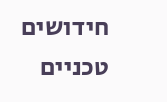חידושים טכניים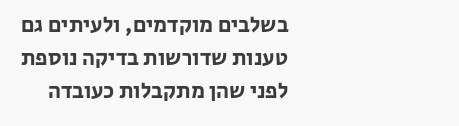בשלבים מוקדמים, ולעיתים גם טענות שדורשות בדיקה נוספת לפני שהן מתקבלות כעובדה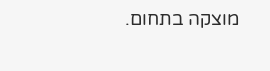מוצקה בתחום.